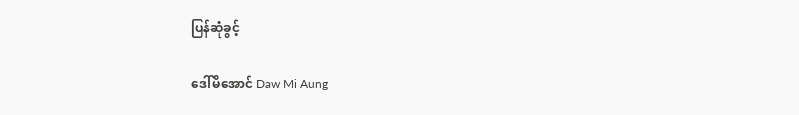ပြန်ဆုံခွင့်

ဒေါ်မိအောင် Daw Mi Aung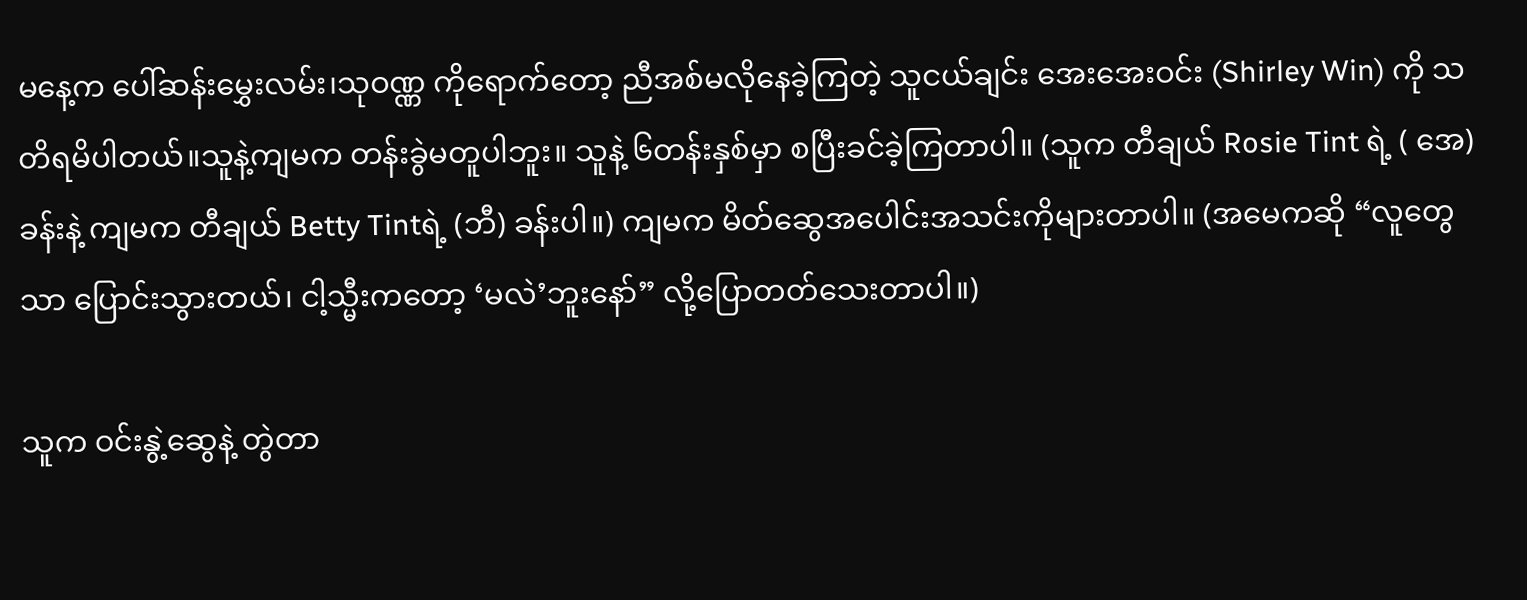မနေ့က ပေါ်ဆန်းမွှေးလမ်း၊သုဝဏ္ဏ ကိုရောက်တော့ ညီအစ်မလိုနေခဲ့ကြတဲ့ သူငယ်ချင်း အေးအေးဝင်း (Shirley Win) ကို သတိရမိပါတယ်။သူနဲ့ကျမက တန်းခွဲမတူပါဘူး။ သူနဲ့ ၆တန်းနှစ်မှာ စပြီးခင်ခဲ့ကြတာပါ။ (သူက တီချယ် Rosie Tint ရဲ့ ( အေ) ခန်းနဲ့ ကျမက တီချယ် Betty Tintရဲ့ (ဘီ) ခန်းပါ။) ကျမက မိတ်ဆွေအပေါင်းအသင်းကိုများတာပါ။ (အမေကဆို “လူတွေသာ ပြောင်းသွားတယ်၊ ငါ့သ္မီးကတော့ ‘မလဲ’ဘူးနော်” လို့ပြောတတ်သေးတာပါ။)

သူက ဝင်းနွဲ့ဆွေနဲ့ တွဲတာ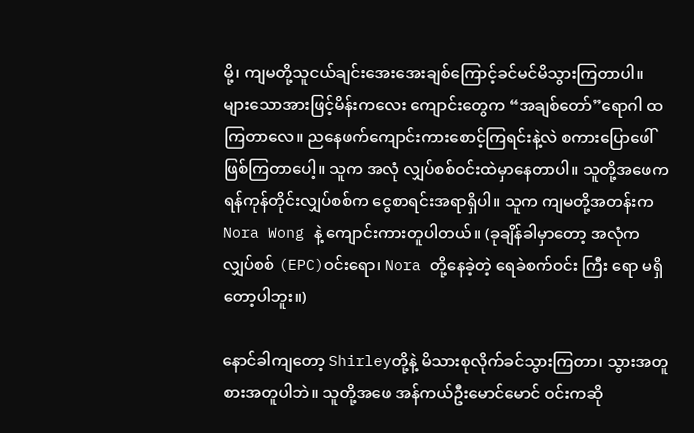မို့၊ ကျမတို့သူငယ်ချင်းအေးအေးချစ်ကြောင့်ခင်မင်မိသွားကြတာပါ။ များသောအားဖြင့်မိန်းကလေး ကျောင်းတွေက “အချစ်တော်”ရောဂါ ထကြတာလေ။ ညနေဖက်ကျောင်းကားစောင့်ကြရင်းနဲ့လဲ စကားပြောဖေါ်ဖြစ်ကြတာပေါ့။ သူက အလုံ လျှပ်စစ်ဝင်းထဲမှာနေတာပါ။ သူတို့အဖေက ရန်ကုန်တိုင်းလျှပ်စစ်က ငွေစာရင်းအရာရှိပါ။ သူက ကျမတို့အတန်းက Nora Wong နဲ့ ကျောင်းကားတူပါတယ်။ (ခုချိန်ခါမှာတော့ အလုံက လျှပ်စစ် (EPC)ဝင်းရော၊ Nora တို့နေခဲ့တဲ့ ရေခဲစက်ဝင်း ကြီး ရော မရှိတော့ပါဘူး။)

နောင်ခါကျတော့ Shirleyတို့နဲ့ မိသားစုလိုက်ခင်သွားကြတာ၊ သွားအတူစားအတူပါဘဲ။ သူတို့အဖေ အန်ကယ်ဦးမောင်မောင် ဝင်းကဆို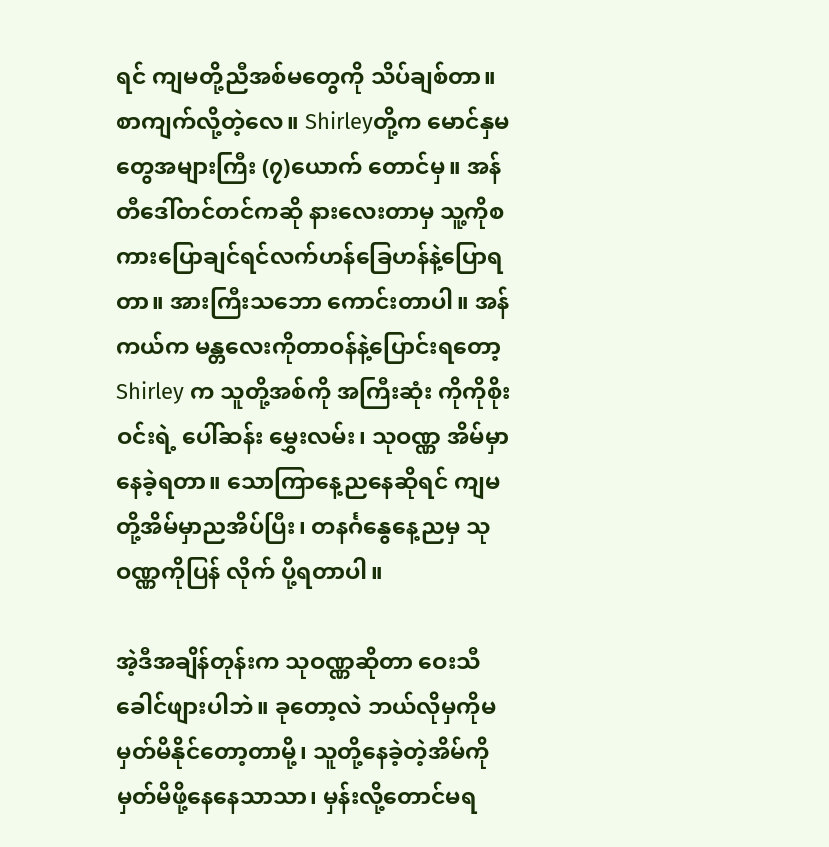ရင် ကျမတို့ညီအစ်မတွေကို သိပ်ချစ်တာ။ စာကျက်လို့တဲ့လေ။ Shirleyတို့က မောင်နှမတွေအများကြီး (၇)ယောက် တောင်မှ။ အန်တီဒေါ်တင်တင်ကဆို နားလေးတာမှ သူ့ကိုစကားပြောချင်ရင်လက်ဟန်ခြေဟန်နဲ့ပြောရတာ။ အားကြီးသဘော ကောင်းတာပါ။ အန်ကယ်က မန္တလေးကိုတာဝန်နဲ့ပြောင်းရတော့ Shirley က သူတို့အစ်ကို အကြီးဆုံး ကိုကိုစိုးဝင်းရဲ့ ပေါ်ဆန်း မွှေးလမ်း၊ သုဝဏ္ဏ အိမ်မှာနေခဲ့ရတာ။ သောကြာနေ့ညနေဆိုရင် ကျမတို့အိမ်မှာညအိပ်ပြီး၊ တနင်္ဂနွေနေ့ညမှ သုဝဏ္ဏကိုပြန် လိုက် ပို့ရတာပါ။

အဲ့ဒီအချိန်တုန်းက သုဝဏ္ဏဆိုတာ ဝေးသီခေါင်ဖျားပါဘဲ။ ခုတော့လဲ ဘယ်လိုမှကိုမမှတ်မိနိုင်တော့တာမို့၊ သူတို့နေခဲ့တဲ့အိမ်ကို မှတ်မိဖို့နေနေသာသာ၊ မှန်းလို့တောင်မရ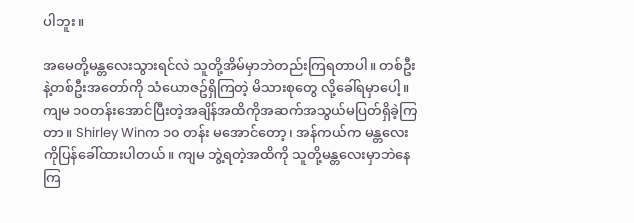ပါဘူး။

အမေတို့မန္တလေးသွားရင်လဲ သူတို့အိမ်မှာဘဲတည်းကြရတာပါ။ တစ်ဦးနဲ့တစ်ဦးအတော်ကို သံယောဇဥ်ရှိကြတဲ့ မိသားစုတွေ လို့ခေါ်ရမှာပေါ့။ ကျမ ၁၀တန်းအောင်ပြီးတဲ့အချိန်အထိကိုအဆက်အသွယ်မပြတ်ရှိခဲ့ကြတာ။ Shirley Winက ၁၀ တန်း မအောင်တော့၊ အန်ကယ်က မန္တလေးကိုပြန်ခေါ်ထားပါတယ်။ ကျမ ဘွဲ့ရတဲ့အထိကို သူတို့မန္တလေးမှာဘဲနေကြ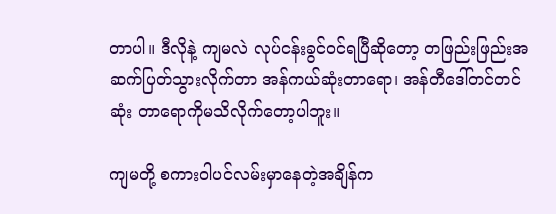တာပါ။ ဒီလိုနဲ့ ကျမလဲ လုပ်ငန်းခွင်ဝင်ရပြီဆိုတော့ တဖြည်းဖြည်းအဆက်ပြတ်သွားလိုက်တာ အန်ကယ်ဆုံးတာရော၊ အန်တီဒေါ်တင်တင်ဆုံး တာရောကိုမသိလိုက်တော့ပါဘူး။

ကျမတို့ စကားဝါပင်လမ်းမှာနေတဲ့အချိန်က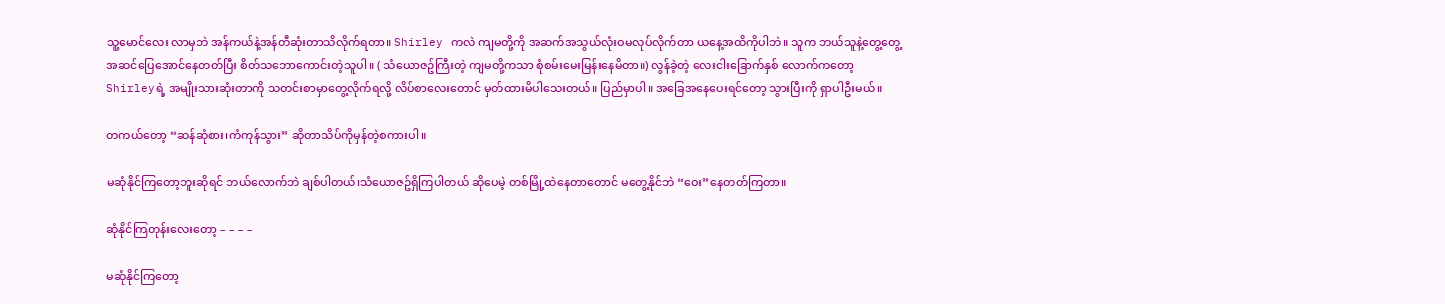သူ့မောင်လေး လာမှဘဲ အန်ကယ်နဲ့အန်တီဆုံးတာသိလိုက်ရတာ။ Shirley ကလဲ ကျမတို့ကို အဆက်အသွယ်လုံးဝမလုပ်လိုက်တာ ယနေ့အထိကိုပါဘဲ။ သူက ဘယ်သူနဲ့တွေ့တွေ့ အဆင်ပြေအောင်နေတတ်ပြီး စိတ်သဘောကောင်းတဲ့သူပါ။ ( သံယောဇဥ်ကြီးတဲ့ ကျမတို့ကသာ စုံစမ်းမေးမြန်းနေမိတာ။) လွန်ခဲ့တဲ့ လေးငါးခြောက်နှစ် လောက်ကတော့ Shirleyရဲ့ အမျိုးသားဆုံးတာကို သတင်းစာမှာတွေ့လိုက်ရလို့ လိပ်စာလေးတောင် မှတ်ထားမိပါသေးတယ်။ ပြည်မှာပါ။ အခြေအနေပေးရင်တော့ သွားပြီးကို ရှာပါဦးမယ်။

တကယ်တော့ “ဆန်ဆုံစား၊ကံကုန်သွား” ဆိုတာသိပ်ကိုမှန်တဲ့စကားပါ။

မဆုံနိုင်ကြတော့ဘူးဆိုရင် ဘယ်လောက်ဘဲ ချစ်ပါတယ်၊သံယောဇဥ်ရှိကြပါတယ် ဆိုပေမဲ့ တစ်မြို့ထဲနေတာတောင် မတွေ့နိုင်ဘဲ “ဝေး”နေတတ်ကြတာ။

ဆုံနိုင်ကြတုန်းလေးတော့ – – – –

မဆုံနိုင်ကြတော့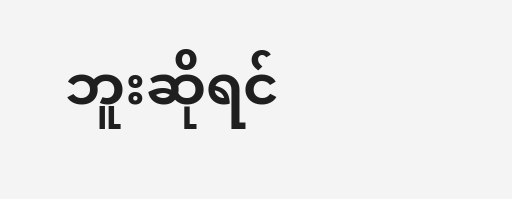ဘူးဆိုရင်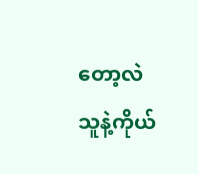တော့လဲ သူနဲ့ကိုယ်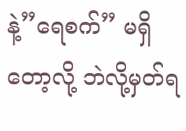နဲ့”ရေစက်” မရှိတော့လို့ ဘဲလို့မှတ်ရ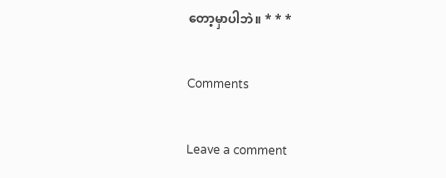တော့မှာပါဘဲ။ * * *

Comments

Leave a comment